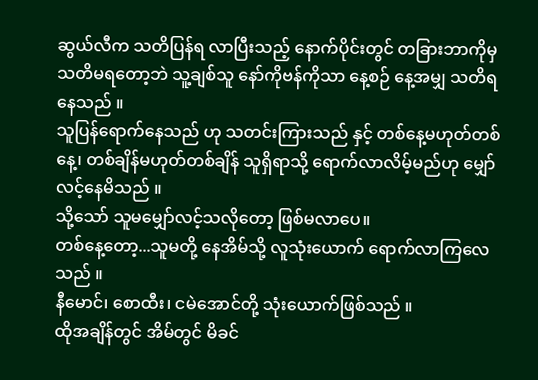ဆွယ်လီက သတိပြန်ရ လာပြီးသည့် နောက်ပိုင်းတွင် တခြားဘာကိုမှ သတိမရတော့ဘဲ သူ့ချစ်သူ နော်ကိုဗန်ကိုသာ နေ့စဉ် နေ့အမျှ သတိရနေသည် ။
သူပြန်ရောက်နေသည် ဟု သတင်းကြားသည် နှင့် တစ်နေ့မဟုတ်တစ်နေ့၊ တစ်ချိန်မဟုတ်တစ်ချိန် သူရှိရာသို့ ရောက်လာလိမ့်မည်ဟု မျှော်လင့်နေမိသည် ။
သို့သော် သူမမျှော်လင့်သလိုတော့ ဖြစ်မလာပေ။
တစ်နေ့တော့...သူမတို့ နေအိမ်သို့ လူသုံးယောက် ရောက်လာကြလေသည် ။
နီမောင်၊ စောထီး၊ ငမဲအောင်တို့ သုံးယောက်ဖြစ်သည် ။
ထိုအချိန်တွင် အိမ်တွင် မိခင်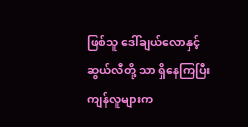ဖြစ်သူ ဒေါ်ချယ်လောနှင့် ဆွယ်လီတို့ သာ ရှိနေကြပြီး ကျန်လူများက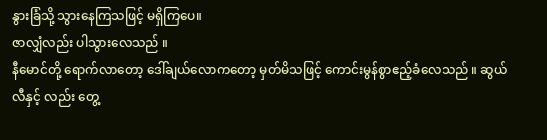နွားခြံသို့ သွားနေကြသဖြင့် မရှိကြပေ။
ဇာလျှံလည်း ပါသွားလေသည် ။
နီမောင်တို့ ရောက်လာတော့ ဒေါ်ချယ်လောကတော့ မှတ်မိသဖြင့် ကောင်းမွန်စွာဧည့်ခံလေသည် ။ ဆွယ်လီနှင့် လည်း တွေ့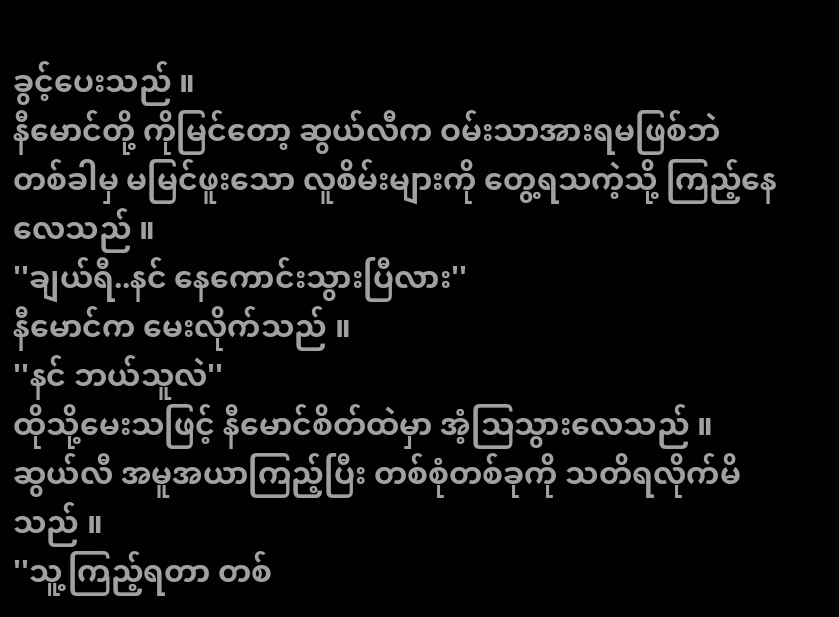ခွင့်ပေးသည် ။
နီမောင်တို့ ကိုမြင်တော့ ဆွယ်လီက ဝမ်းသာအားရမဖြစ်ဘဲ တစ်ခါမှ မမြင်ဖူးသော လူစိမ်းများကို တွေ့ရသကဲ့သို့ ကြည့်နေလေသည် ။
''ချယ်ရီ..နင် နေကောင်းသွားပြီလား''
နီမောင်က မေးလိုက်သည် ။
''နင် ဘယ်သူလဲ''
ထိုသို့မေးသဖြင့် နီမောင်စိတ်ထဲမှာ အံ့သြသွားလေသည် ။
ဆွယ်လီ အမူအယာကြည့်ပြီး တစ်စုံတစ်ခုကို သတိရလိုက်မိသည် ။
''သူ့ကြည့်ရတာ တစ်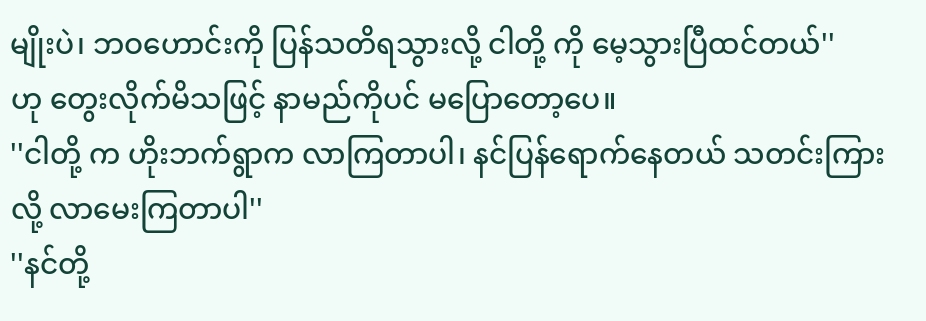မျိုးပဲ၊ ဘဝဟောင်းကို ပြန်သတိရသွားလို့ ငါတို့ ကို မေ့သွားပြီထင်တယ်''
ဟု တွေးလိုက်မိသဖြင့် နာမည်ကိုပင် မပြောတော့ပေ။
''ငါတို့ က ဟိုးဘက်ရွာက လာကြတာပါ၊ နင်ပြန်ရောက်နေတယ် သတင်းကြားလို့ လာမေးကြတာပါ''
''နင်တို့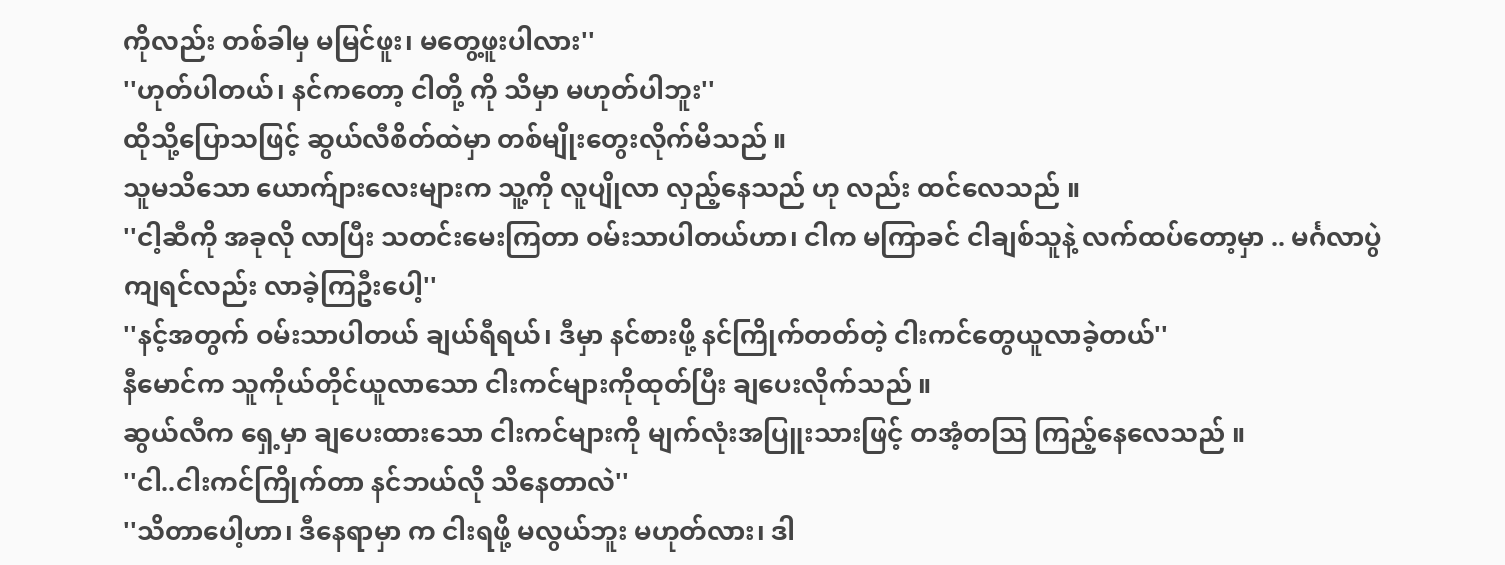ကိုလည်း တစ်ခါမှ မမြင်ဖူး၊ မတွေ့ဖူးပါလား''
''ဟုတ်ပါတယ်၊ နင်ကတော့ ငါတို့ ကို သိမှာ မဟုတ်ပါဘူး''
ထိုသို့ပြောသဖြင့် ဆွယ်လီစိတ်ထဲမှာ တစ်မျိုးတွေးလိုက်မိသည် ။
သူမသိသော ယောက်ျားလေးများက သူ့ကို လူပျိုလာ လှည့်နေသည် ဟု လည်း ထင်လေသည် ။
''ငါ့ဆီကို အခုလို လာပြီး သတင်းမေးကြတာ ဝမ်းသာပါတယ်ဟာ၊ ငါက မကြာခင် ငါချစ်သူနဲ့ လက်ထပ်တော့မှာ .. မင်္ဂလာပွဲကျရင်လည်း လာခဲ့ကြဦးပေါ့''
''နင့်အတွက် ဝမ်းသာပါတယ် ချယ်ရီရယ်၊ ဒီမှာ နင်စားဖို့ နင်ကြိုက်တတ်တဲ့ ငါးကင်တွေယူလာခဲ့တယ်''
နီမောင်က သူကိုယ်တိုင်ယူလာသော ငါးကင်များကိုထုတ်ပြီး ချပေးလိုက်သည် ။
ဆွယ်လီက ရှေ့မှာ ချပေးထားသော ငါးကင်များကို မျက်လုံးအပြူးသားဖြင့် တအံ့တသြ ကြည့်နေလေသည် ။
''ငါ..ငါးကင်ကြိုက်တာ နင်ဘယ်လို သိနေတာလဲ''
''သိတာပေါ့ဟာ၊ ဒီနေရာမှာ က ငါးရဖို့ မလွယ်ဘူး မဟုတ်လား၊ ဒါ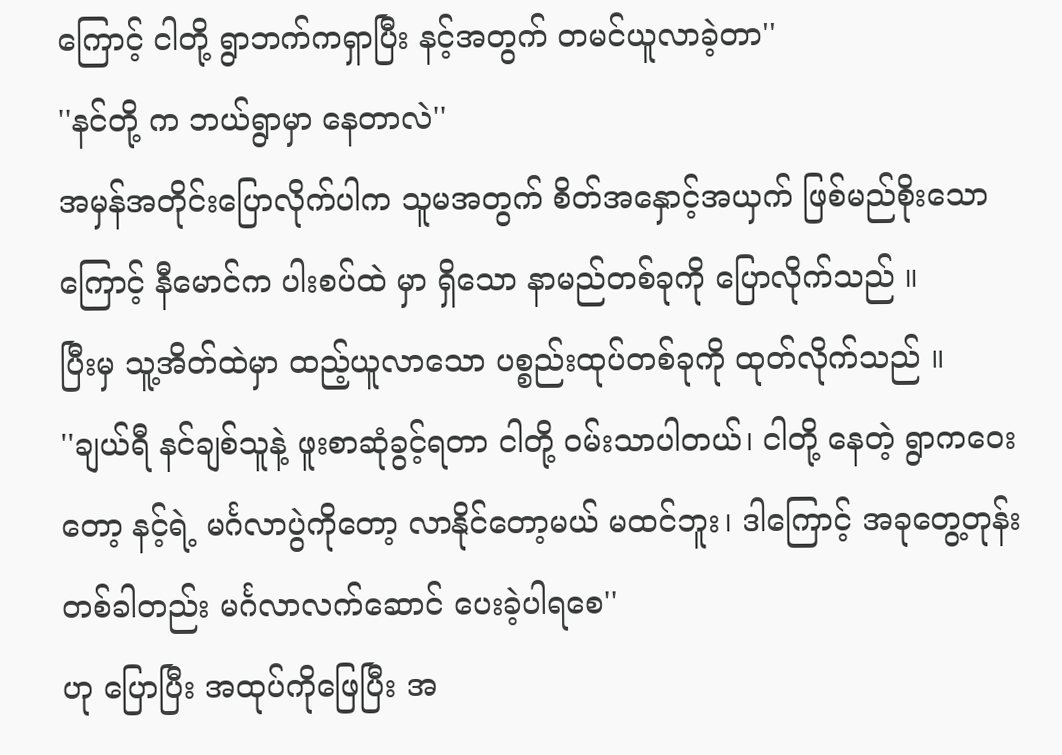ကြောင့် ငါတို့ ရွာဘက်ကရှာပြီး နင့်အတွက် တမင်ယူလာခဲ့တာ''
''နင်တို့ က ဘယ်ရွာမှာ နေတာလဲ''
အမှန်အတိုင်းပြောလိုက်ပါက သူမအတွက် စိတ်အနှောင့်အယှက် ဖြစ်မည်စိုးသောကြောင့် နီမောင်က ပါးစပ်ထဲ မှာ ရှိသော နာမည်တစ်ခုကို ပြောလိုက်သည် ။
ပြီးမှ သူ့အိတ်ထဲမှာ ထည့်ယူလာသော ပစ္စည်းထုပ်တစ်ခုကို ထုတ်လိုက်သည် ။
''ချယ်ရီ နင်ချစ်သူနဲ့ ဖူးစာဆုံခွင့်ရတာ ငါတို့ ဝမ်းသာပါတယ်၊ ငါတို့ နေတဲ့ ရွာကဝေးတော့ နင့်ရဲ့ မင်္ဂလာပွဲကိုတော့ လာနိုင်တော့မယ် မထင်ဘူး၊ ဒါကြောင့် အခုတွေ့တုန်း တစ်ခါတည်း မင်္ဂလာလက်ဆောင် ပေးခဲ့ပါရစေ''
ဟု ပြောပြီး အထုပ်ကိုဖြေပြီး အ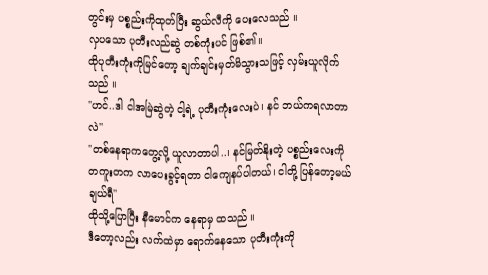တွင်းမှ ပစ္စည်းကိုထုတ်ပြီး ဆွယ်လီကို ပေးလေသည် ။
လှပသော ပုတီးလည်ဆွဲ တစ်ကုံးပင် ဖြစ်၏။
ထိုပုတီးကုံးကိုမြင်တော့ ချက်ချင်းမှတ်မိသွားသဖြင့် လှမ်းယူလိုက်သည် ။
''ဟင်..ဒါ ငါအမြဲဆွဲတဲ့ ငါ့ရဲ့ ပုတီးကုံးလေးပဲ၊ နင် ဘယ်ကရလာတာလဲ''
''တစ်နေရာကတွေ့လို့ ယူလာတာပါ..၊ နင်မြတ်နိုးတဲ့ ပစ္စည်းလေးကို တကူးတက လာပေးခွင့်ရတာ ငါကျေနပ်ပါတယ်၊ ငါတို့ ပြန်တော့မယ် ချယ်ရီ''
ထိုသို့ပြောပြီး နီမောင်က နေရာမှ ထသည် ။
ဒီတော့လည်း လက်ထဲမှာ ရောက်နေသော ပုတီးကုံးကို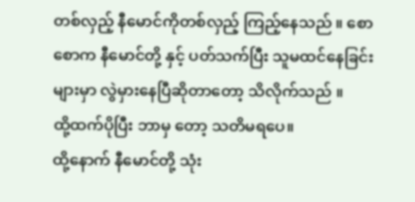တစ်လှည့် နီမောင်ကိုတစ်လှည့် ကြည့်နေသည် ။ စောစောက နီမောင်တို့ နှင့် ပတ်သက်ပြီး သူမထင်နေခြင်းများမှာ လွဲမှားနေပြီဆိုတာတော့ သိလိုက်သည် ။
ထို့ထက်ပိုပြီး ဘာမှ တော့ သတိမရပေ။
ထို့နောက် နီမောင်တို့ သုံး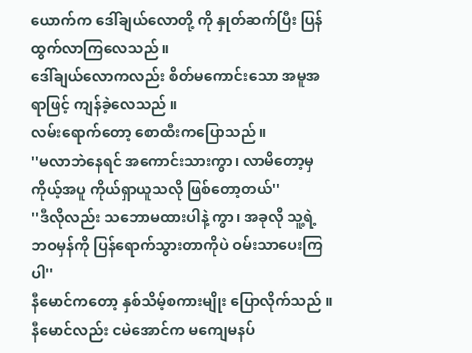ယောက်က ဒေါ်ချယ်လောတို့ ကို နှုတ်ဆက်ပြီး ပြန်ထွက်လာကြလေသည် ။
ဒေါ်ချယ်လောကလည်း စိတ်မကောင်းသော အမူအရာဖြင့် ကျန်ခဲ့လေသည် ။
လမ်းရောက်တော့ စောထီးကပြောသည် ။
''မလာဘဲနေရင် အကောင်းသားကွာ၊ လာမိတော့မှ ကိုယ့်အပူ ကိုယ်ရှာယူသလို ဖြစ်တော့တယ်''
''ဒီလိုလည်း သဘောမထားပါနဲ့ ကွာ၊ အခုလို သူ့ရဲ့ ဘဝမှန်ကို ပြန်ရောက်သွားတာကိုပဲ ဝမ်းသာပေးကြပါ''
နီမောင်ကတော့ နှစ်သိမ့်စကားမျိုး ပြောလိုက်သည် ။
နီမောင်လည်း ငမဲအောင်က မကျေမနပ်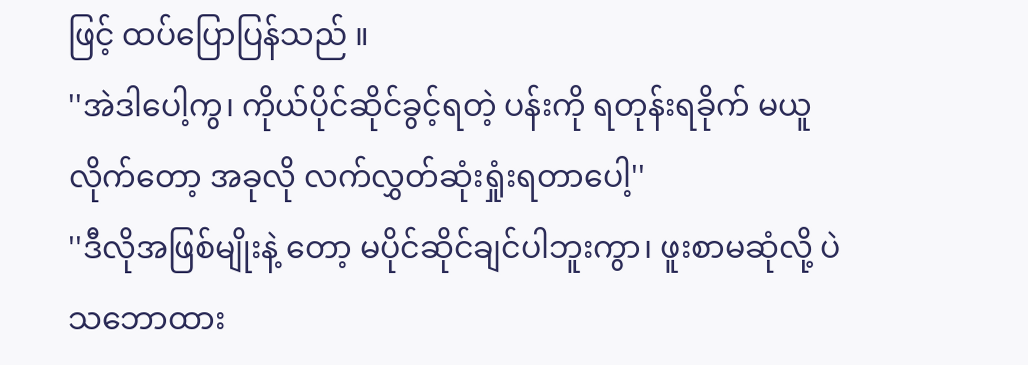ဖြင့် ထပ်ပြောပြန်သည် ။
''အဲဒါပေါ့ကွ၊ ကိုယ်ပိုင်ဆိုင်ခွင့်ရတဲ့ ပန်းကို ရတုန်းရခိုက် မယူလိုက်တော့ အခုလို လက်လွှတ်ဆုံးရှုံးရတာပေါ့''
''ဒီလိုအဖြစ်မျိုးနဲ့ တော့ မပိုင်ဆိုင်ချင်ပါဘူးကွာ၊ ဖူးစာမဆုံလို့ ပဲ သဘောထား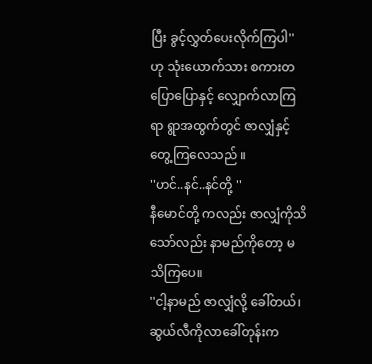ပြီး ခွင့်လွှတ်ပေးလိုက်ကြပါ''
ဟု သုံးယောက်သား စကားတပြောပြောနှင့် လျှောက်လာကြရာ ရွာအထွက်တွင် ဇာလျှံနှင့် တွေ့ကြလေသည် ။
''ဟင်..နင်..နင်တို့ ''
နီမောင်တို့ ကလည်း ဇာလျှံကိုသိသော်လည်း နာမည်ကိုတော့ မသိကြပေ။
''ငါ့နာမည် ဇာလျှံလို့ ခေါ်တယ်၊ ဆွယ်လီကိုလာခေါ်တုန်းက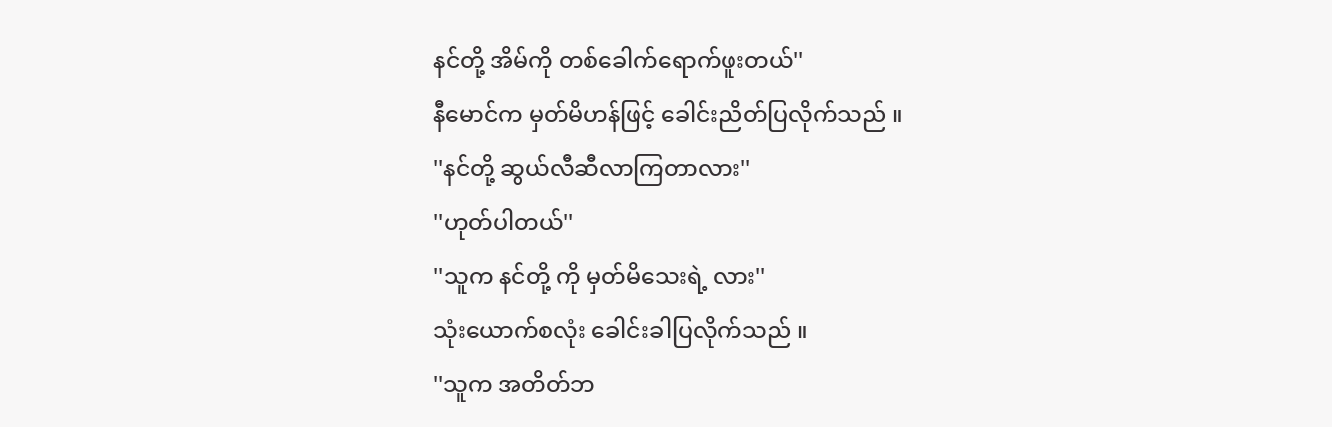နင်တို့ အိမ်ကို တစ်ခေါက်ရောက်ဖူးတယ်''
နီမောင်က မှတ်မိဟန်ဖြင့် ခေါင်းညိတ်ပြလိုက်သည် ။
''နင်တို့ ဆွယ်လီဆီလာကြတာလား''
''ဟုတ်ပါတယ်''
''သူက နင်တို့ ကို မှတ်မိသေးရဲ့ လား''
သုံးယောက်စလုံး ခေါင်းခါပြလိုက်သည် ။
''သူက အတိတ်ဘ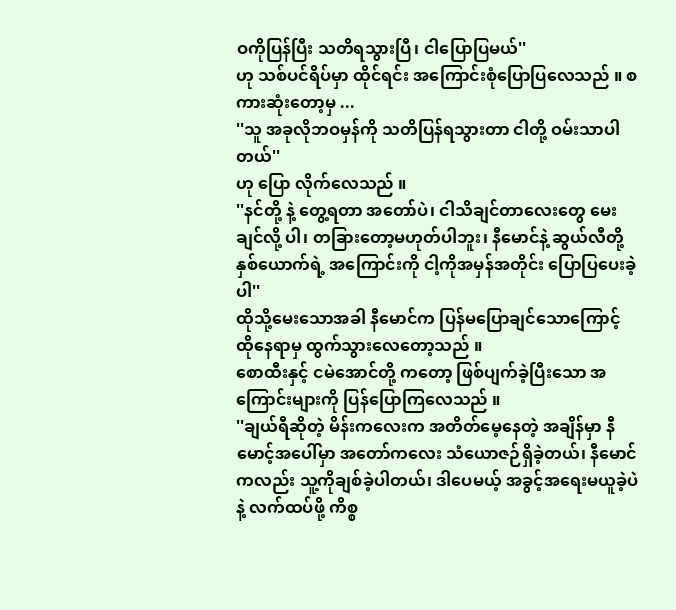ဝကိုပြန်ပြီး သတိရသွားပြီ၊ ငါပြောပြမယ်''
ဟု သစ်ပင်ရိပ်မှာ ထိုင်ရင်း အကြောင်းစုံပြောပြလေသည် ။ စကားဆုံးတော့မှ ...
''သူ အခုလိုဘဝမှန်ကို သတိပြန်ရသွားတာ ငါတို့ ဝမ်းသာပါတယ်''
ဟု ပြော လိုက်လေသည် ။
''နင်တို့ နဲ့ တွေ့ရတာ အတော်ပဲ၊ ငါသိချင်တာလေးတွေ မေးချင်လို့ ပါ၊ တခြားတော့မဟုတ်ပါဘူး၊ နီမောင်နဲ့ ဆွယ်လီတို့ နှစ်ယောက်ရဲ့ အကြောင်းကို ငါ့ကိုအမှန်အတိုင်း ပြောပြပေးခဲ့ပါ''
ထိုသို့မေးသောအခါ နီမောင်က ပြန်မပြောချင်သောကြောင့် ထိုနေရာမှ ထွက်သွားလေတော့သည် ။
စောထီးနှင့် ငမဲအောင်တို့ ကတော့ ဖြစ်ပျက်ခဲ့ပြီးသော အကြောင်းများကို ပြန်ပြောကြလေသည် ။
''ချယ်ရီဆိုတဲ့ မိန်းကလေးက အတိတ်မေ့နေတဲ့ အချိန်မှာ နီမောင့်အပေါ်မှာ အတော်ကလေး သံယောဇဉ်ရှိခဲ့တယ်၊ နီမောင်ကလည်း သူ့ကိုချစ်ခဲ့ပါတယ်၊ ဒါပေမယ့် အခွင့်အရေးမယူခဲ့ပဲနဲ့ လက်ထပ်ဖို့ ကိစ္စ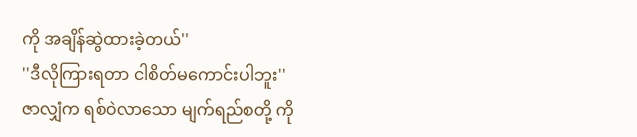ကို အချိန်ဆွဲထားခဲ့တယ်''
''ဒီလိုကြားရတာ ငါစိတ်မကောင်းပါဘူး''
ဇာလျှံက ရစ်ဝဲလာသော မျက်ရည်စတို့ ကို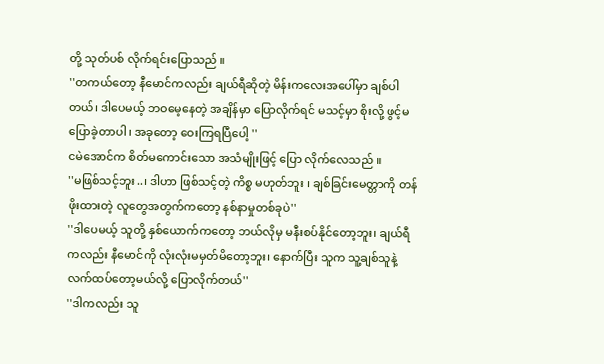တို့ သုတ်ပစ် လိုက်ရင်းပြောသည် ။
''တကယ်တော့ နီမောင်ကလည်း ချယ်ရီဆိုတဲ့ မိန်းကလေးအပေါ်မှာ ချစ်ပါတယ်၊ ဒါပေမယ့် ဘဝမေ့နေတဲ့ အချိန်မှာ ပြောလိုက်ရင် မသင့်မှာ စိုးလို့ ဖွင့်မပြောခဲ့တာပါ၊ အခုတော့ ဝေးကြရပြီပေါ့ ''
ငမဲအောင်က စိတ်မကောင်းသော အသံမျိုးဖြင့် ပြော လိုက်လေသည် ။
''မဖြစ်သင့်ဘူး..၊ ဒါဟာ ဖြစ်သင့်တဲ့ ကိစ္စ မဟုတ်ဘူး ၊ ချစ်ခြင်းမေတ္တာကို တန်ဖိုးထားတဲ့ လူတွေအတွက်ကတော့ နစ်နာမှုတစ်ခုပဲ''
''ဒါပေမယ့် သူတို့ နှစ်ယောက်ကတော့ ဘယ်လိုမှ မနီးစပ်နိုင်တော့ဘူး၊ ချယ်ရီကလည်း နီမောင်ကို လုံးလုံးမမှတ်မိတော့ဘူး၊ နောက်ပြီး သူက သူ့ချစ်သူနဲ့ လက်ထပ်တော့မယ်လို့ ပြောလိုက်တယ်''
''ဒါကလည်း သူ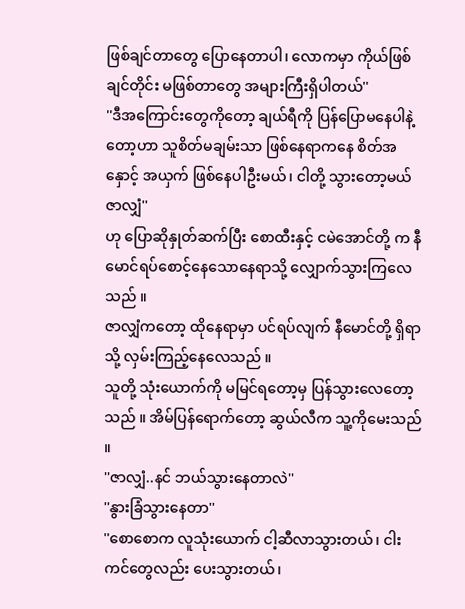ဖြစ်ချင်တာတွေ ပြောနေတာပါ၊ လောကမှာ ကိုယ်ဖြစ်ချင်တိုင်း မဖြစ်တာတွေ အများကြီးရှိပါတယ်''
''ဒီအကြောင်းတွေကိုတော့ ချယ်ရီကို ပြန်ပြောမနေပါနဲ့ တော့ဟာ သူစိတ်မချမ်းသာ ဖြစ်နေရာကနေ စိတ်အနှောင့် အယှက် ဖြစ်နေပါဦးမယ်၊ ငါတို့ သွားတော့မယ်ဇာလျှံ''
ဟု ပြောဆိုနှုတ်ဆက်ပြီး စောထီးနှင့် ငမဲအောင်တို့ က နီမောင်ရပ်စောင့်နေသောနေရာသို့ လျှောက်သွားကြလေသည် ။
ဇာလျှံကတော့ ထိုနေရာမှာ ပင်ရပ်လျက် နီမောင်တို့ ရှိရာသို့ လှမ်းကြည့်နေလေသည် ။
သူတို့ သုံးယောက်ကို မမြင်ရတော့မှ ပြန်သွားလေတော့သည် ။ အိမ်ပြန်ရောက်တော့ ဆွယ်လီက သူ့ကိုမေးသည် ။
''ဇာလျှံ..နင် ဘယ်သွားနေတာလဲ''
''နွားခြံသွားနေတာ''
''စောစောက လူသုံးယောက် ငါ့ဆီလာသွားတယ်၊ ငါးကင်တွေလည်း ပေးသွားတယ်၊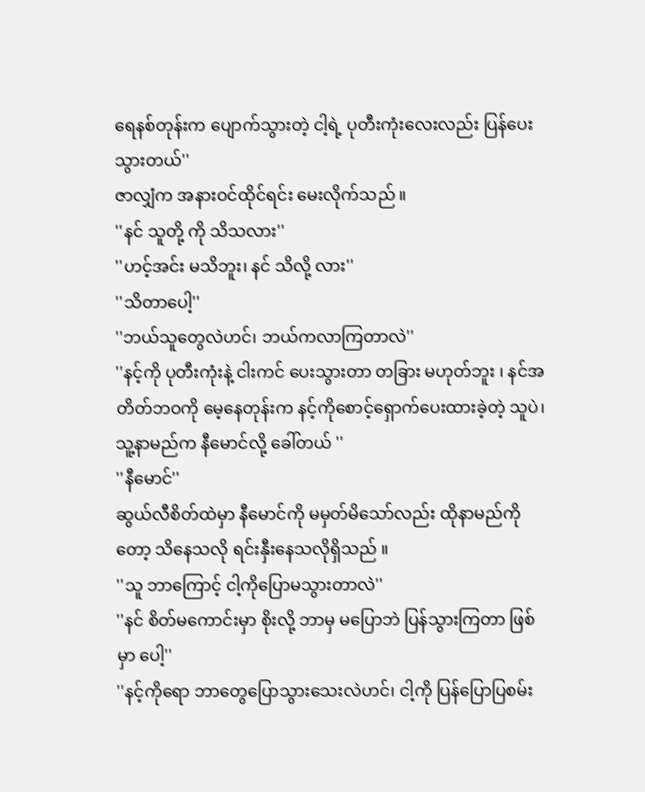ရေနစ်တုန်းက ပျောက်သွားတဲ့ ငါ့ရဲ့ ပုတီးကုံးလေးလည်း ပြန်ပေးသွားတယ်''
ဇာလျှံက အနားဝင်ထိုင်ရင်း မေးလိုက်သည် ။
''နင် သူတို့ ကို သိသလား''
''ဟင့်အင်း မသိဘူး၊ နင် သိလို့ လား''
''သိတာပေါ့''
''ဘယ်သူတွေလဲဟင်၊ ဘယ်ကလာကြတာလဲ''
''နင့်ကို ပုတီးကုံးနဲ့ ငါးကင် ပေးသွားတာ တခြား မဟုတ်ဘူး ၊ နင်အတိတ်ဘဝကို မေ့နေတုန်းက နင့်ကိုစောင့်ရှောက်ပေးထားခဲ့တဲ့ သူပဲ၊ သူ့နာမည်က နီမောင်လို့ ခေါ်တယ် ''
''နီမောင်''
ဆွယ်လီစိတ်ထဲမှာ နီမောင်ကို မမှတ်မိသော်လည်း ထိုနာမည်ကိုတော့ သိနေသလို ရင်းနှီးနေသလိုရှိသည် ။
''သူ ဘာကြောင့် ငါ့ကိုပြောမသွားတာလဲ''
''နင် စိတ်မကောင်းမှာ စိုးလို့ ဘာမှ မပြောဘဲ ပြန်သွားကြတာ ဖြစ်မှာ ပေါ့''
''နင့်ကိုရော ဘာတွေပြောသွားသေးလဲဟင်၊ ငါ့ကို ပြန်ပြောပြစမ်း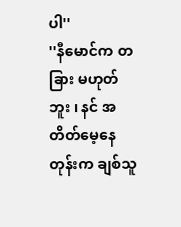ပါ''
''နီမောင်က တခြား မဟုတ်ဘူး ၊ နင် အတိတ်မေ့နေတုန်းက ချစ်သူ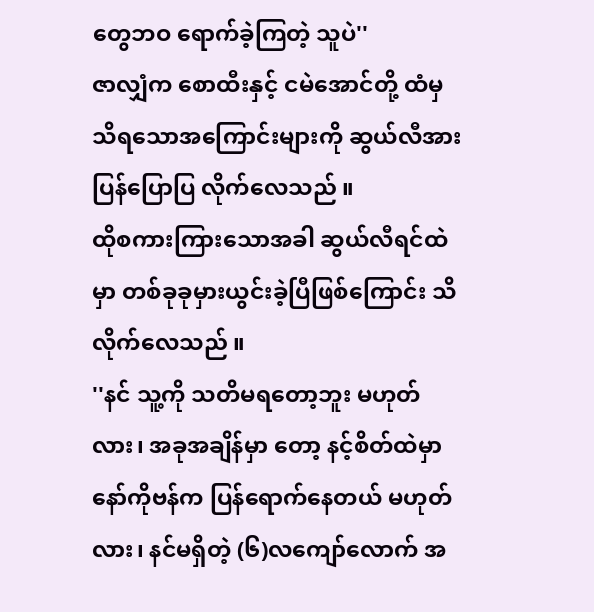တွေဘဝ ရောက်ခဲ့ကြတဲ့ သူပဲ''
ဇာလျှံက စောထီးနှင့် ငမဲအောင်တို့ ထံမှ သိရသောအကြောင်းများကို ဆွယ်လီအား ပြန်ပြောပြ လိုက်လေသည် ။
ထိုစကားကြားသောအခါ ဆွယ်လီရင်ထဲမှာ တစ်ခုခုမှားယွင်းခဲ့ပြီဖြစ်ကြောင်း သိ လိုက်လေသည် ။
''နင် သူ့ကို သတိမရတော့ဘူး မဟုတ်လား၊ အခုအချိန်မှာ တော့ နင့်စိတ်ထဲမှာ နော်ကိုဗန်က ပြန်ရောက်နေတယ် မဟုတ်လား၊ နင်မရှိတဲ့ (၆)လကျော်လောက် အ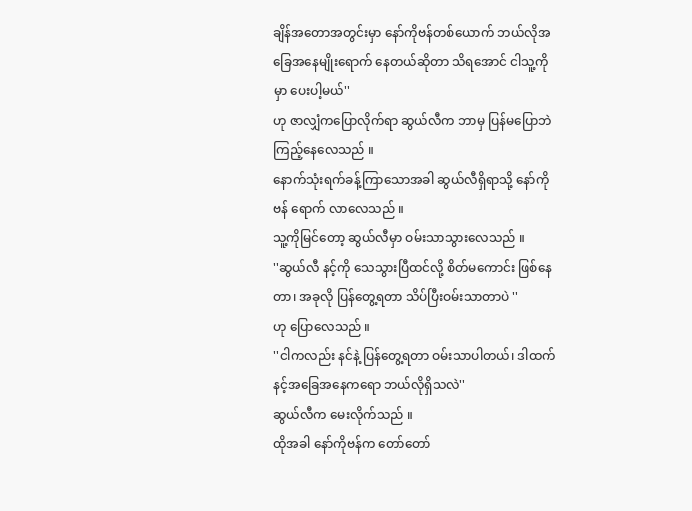ချိန်အတောအတွင်းမှာ နော်ကိုဗန်တစ်ယောက် ဘယ်လိုအခြေအနေမျိုးရောက် နေတယ်ဆိုတာ သိရအောင် ငါသူ့ကိုမှာ ပေးပါ့မယ်''
ဟု ဇာလျှံကပြောလိုက်ရာ ဆွယ်လီက ဘာမှ ပြန်မပြောဘဲ ကြည့်နေလေသည် ။
နောက်သုံးရက်ခန့်ကြာသောအခါ ဆွယ်လီရှိရာသို့ နော်ကိုဗန် ရောက် လာလေသည် ။
သူ့ကိုမြင်တော့ ဆွယ်လီမှာ ဝမ်းသာသွားလေသည် ။
''ဆွယ်လီ နင့်ကို သေသွားပြီထင်လို့ စိတ်မကောင်း ဖြစ်နေတာ၊ အခုလို ပြန်တွေ့ရတာ သိပ်ပြီးဝမ်းသာတာပဲ ''
ဟု ပြောလေသည် ။
''ငါကလည်း နင်နဲ့ ပြန်တွေ့ရတာ ဝမ်းသာပါတယ်၊ ဒါထက် နင့်အခြေအနေကရော ဘယ်လိုရှိသလဲ''
ဆွယ်လီက မေးလိုက်သည် ။
ထိုအခါ နော်ကိုဗန်က တော်တော်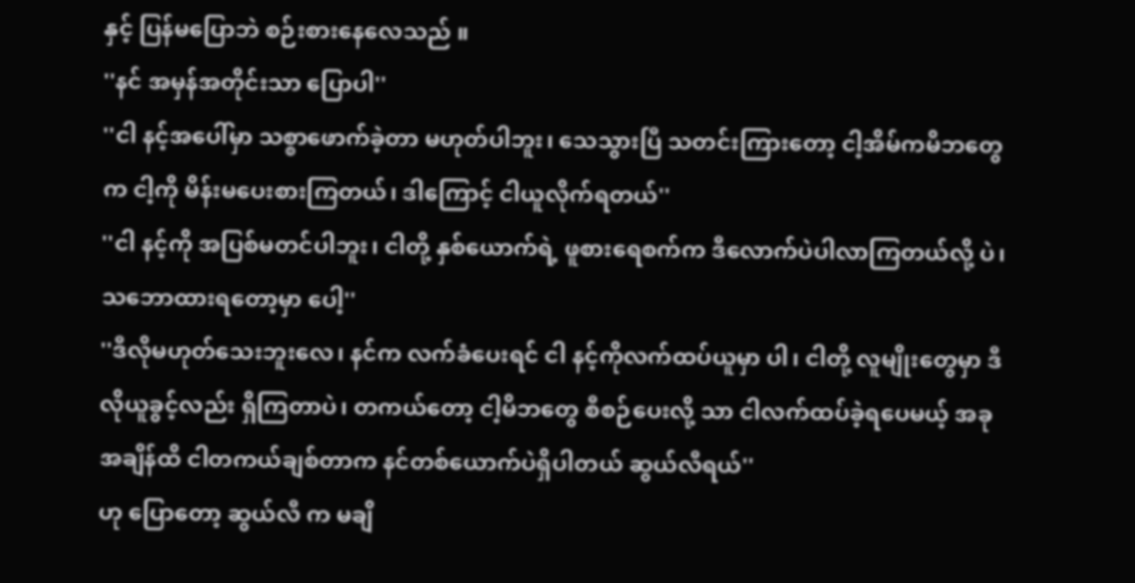နှင့် ပြန်မပြောဘဲ စဉ်းစားနေလေသည် ။
''နင် အမှန်အတိုင်းသာ ပြောပါ''
''ငါ နင့်အပေါ်မှာ သစ္စာဖောက်ခဲ့တာ မဟုတ်ပါဘူး၊ သေသွားပြီ သတင်းကြားတော့ ငါ့အိမ်ကမိဘတွေက ငါ့ကို မိန်းမပေးစားကြတယ်၊ ဒါကြောင့် ငါယူလိုက်ရတယ်''
''ငါ နင့်ကို အပြစ်မတင်ပါဘူး၊ ငါတို့ နှစ်ယောက်ရဲ့ ဖူစားရေစက်က ဒီလောက်ပဲပါလာကြတယ်လို့ ပဲ၊ သဘောထားရတော့မှာ ပေါ့''
''ဒီလိုမဟုတ်သေးဘူးလေ၊ နင်က လက်ခံပေးရင် ငါ နင့်ကိုလက်ထပ်ယူမှာ ပါ၊ ငါတို့ လူမျိုးတွေမှာ ဒီလိုယူခွင့်လည်း ရှိကြတာပဲ၊ တကယ်တော့ ငါ့မိဘတွေ စီစဉ်ပေးလို့ သာ ငါလက်ထပ်ခဲ့ရပေမယ့် အခုအချိန်ထိ ငါတကယ်ချစ်တာက နင်တစ်ယောက်ပဲရှိပါတယ် ဆွယ်လီရယ်''
ဟု ပြောတော့ ဆွယ်လီ က မချိ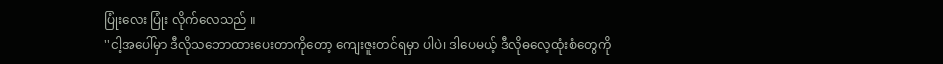ပြုံးလေး ပြုံး လိုက်လေသည် ။
''ငါ့အပေါ်မှာ ဒီလိုသဘောထားပေးတာကိုတော့ ကျေးဇူးတင်ရမှာ ပါပဲ၊ ဒါပေမယ့် ဒီလိုဓလေ့ထုံးစံတွေကို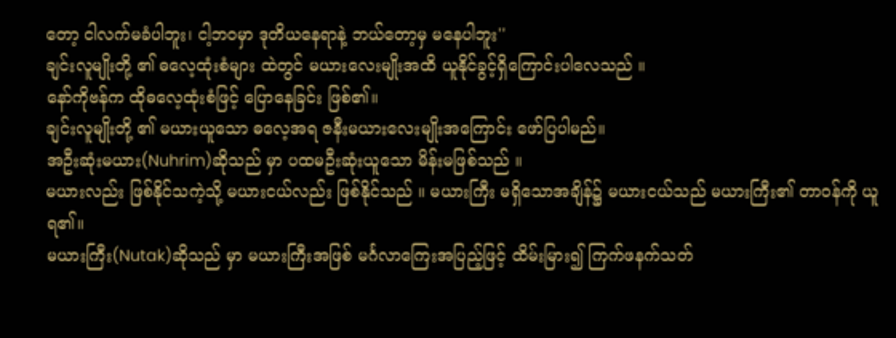တော့ ငါလက်မခံပါဘူး၊ ငါ့ဘဝမှာ ဒုတိယနေရာနဲ့ ဘယ်တော့မှ မနေပါဘူး''
ချင်းလူမျိုးတို့ ၏ ဓလေ့ထုံးစံများ ထဲတွင် မယားလေးမျိုးအထိ ယူနိုင်ခွင့်ရှိကြောင်းပါလေသည် ။
နော်ကိုဗန်က ထိုဓလေ့ထုံးစံဖြင့် ပြောနေခြင်း ဖြစ်၏။
ချင်းလူမျိုးတို့ ၏ မယားယူသော ဓလေ့အရ ဇနီးမယားလေးမျိုးအကြောင်း ဖော်ပြပါမည်။
အဦးဆုံးမယား(Nuhrim)ဆိုသည် မှာ ပထမဦးဆုံးယူသော မိန်းမဖြစ်သည် ။
မယားလည်း ဖြစ်နိုင်သကဲ့သို့ မယားငယ်လည်း ဖြစ်နိုင်သည် ။ မယားကြီး မရှိသောအချိန်၌ မယားငယ်သည် မယားကြီး၏ တာဝန်ကို ယူရ၏။
မယားကြီး(Nutak)ဆိုသည် မှာ မယားကြီးအဖြစ် မင်္ဂလာကြေးအပြည့်ဖြင့် ထိမ်းမြား၍ ကြက်ဖနက်သတ်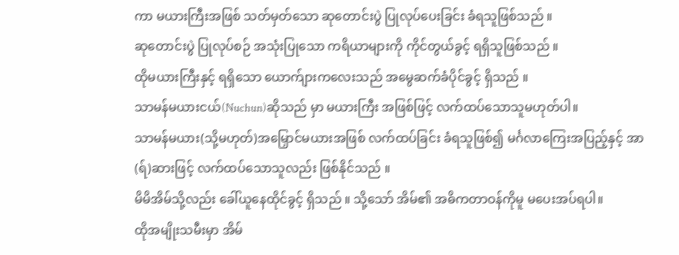ကာ မယားကြီးအဖြစ် သတ်မှတ်သော ဆုတောင်းပွဲ ပြုလုပ်ပေးခြင်း ခံရသူဖြစ်သည် ။
ဆုတောင်းပွဲ ပြုလုပ်စဉ် အသုံးပြုသော ကရိယာများကို ကိုင်တွယ်ခွင့် ရရှိသူဖြစ်သည် ။
ထိုမယားကြီးနှင့် ရရှိသော ယောက်ျားကလေးသည် အမွေဆက်ခံပိုင်ခွင့် ရှိသည် ။
သာမန်မယားငယ်(Nuchun)ဆိုသည် မှာ မယားကြီး အဖြစ်ဖြင့် လက်ထပ်သောသူမဟုတ်ပါ။
သာမန်မယား(သို့မဟုတ်)အမြှောင်မယားအဖြစ် လက်ထပ်ခြင်း ခံရသူဖြစ်၍ မင်္ဂလာကြေးအပြည့်နှင့် အာ(ရ်)ဆားဖြင့် လက်ထပ်သောသူလည်း ဖြစ်နိုင်သည် ။
မိမိအိမ်သို့လည်း ခေါ်ယူနေထိုင်ခွင့် ရှိသည် ။ သို့သော် အိမ်၏ အဓိကတာဝန်ကိုမူ မပေးအပ်ရပါ။
ထိုအမျိုးသမီးမှာ အိမ်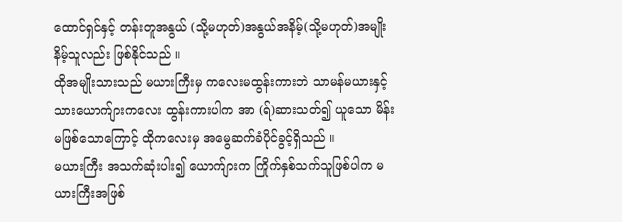ထောင်ရှင်နှင့် တန်းတူအနွယ် (သို့မဟုတ်)အနွယ်အနိမ့်(သို့မဟုတ်)အမျိုးနိမ့်သူလည်း ဖြစ်နိုင်သည် ။
ထိုအမျိုးသားသည် မယားကြီးမှ ကလေးမထွန်းကားဘဲ သာမန်မယားနှင့် သားယောက်ျားကလေး ထွန်းကားပါက အာ (ရ်)ဆားသတ်၍ ယူသော မိန်းမဖြစ်သောကြောင့် ထိုကလေးမှ အမွေဆက်ခံပိုင်ခွင့်ရှိသည် ။
မယားကြီး အသက်ဆုံးပါး၍ ယောက်ျားက ကြိုက်နှစ်သက်သူဖြစ်ပါက မယားကြီးအဖြစ်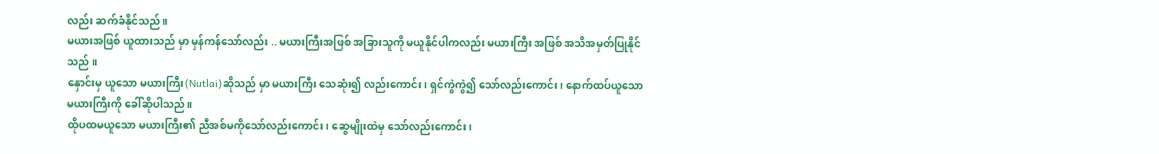လည်း ဆက်ခံနိုင်သည် ။
မယားအဖြစ် ယူထားသည် မှာ မှန်ကန်သော်လည်း .. မယားကြီးအဖြစ် အခြားသူကို မယူနိုင်ပါကလည်း မယားကြီး အဖြစ် အသိအမှတ်ပြုနိုင်သည် ။
နှောင်းမှ ယူသော မယားကြီး(Nutlai)ဆိုသည် မှာ မယားကြီး သေဆုံး၍ လည်းကောင်း၊ ရှင်ကွဲကွဲ၍ သော်လည်းကောင်း၊ နောက်ထပ်ယူသော မယားကြီးကို ခေါ်ဆိုပါသည် ။
ထိုပထမယူသော မယားကြီး၏ ညီအစ်မကိုသော်လည်းကောင်း၊ ဆွေမျိုးထဲမှ သော်လည်းကောင်း၊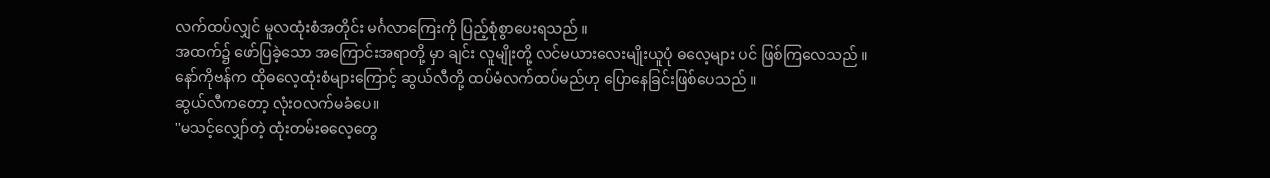လက်ထပ်လျှင် မူလထုံးစံအတိုင်း မင်္ဂလာကြေးကို ပြည့်စုံစွာပေးရသည် ။
အထက်၌ ဖော်ပြခဲ့သော အကြောင်းအရာတို့ မှာ ချင်း လူမျိုးတို့ လင်မယားလေးမျိုးယူပုံ ဓလေ့များ ပင် ဖြစ်ကြလေသည် ။
နော်ကိုဗန်က ထိုဓလေ့ထုံးစံများကြောင့် ဆွယ်လီတို့ ထပ်မံလက်ထပ်မည်ဟု ပြောနေခြင်းဖြစ်ပေသည် ။
ဆွယ်လီကတော့ လုံးဝလက်မခံပေ။
''မသင့်လျှော်တဲ့ ထုံးတမ်းဓလေ့တွေ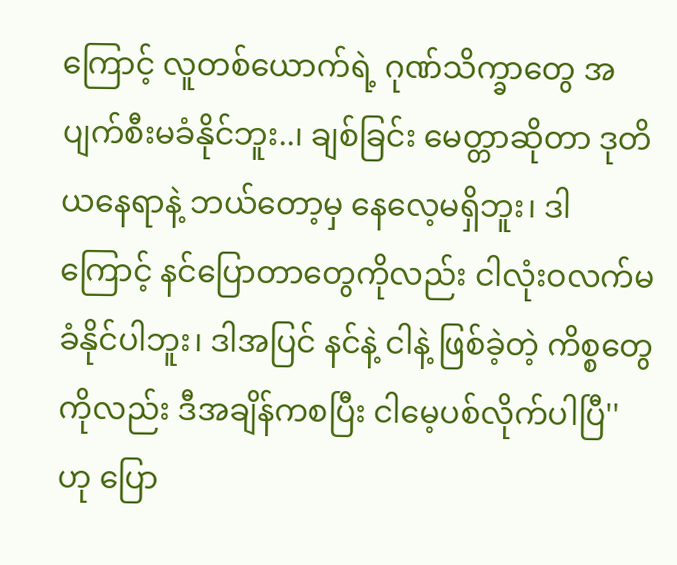ကြောင့် လူတစ်ယောက်ရဲ့ ဂုဏ်သိက္ခာတွေ အပျက်စီးမခံနိုင်ဘူး..၊ ချစ်ခြင်း မေတ္တာဆိုတာ ဒုတိယနေရာနဲ့ ဘယ်တော့မှ နေလေ့မရှိဘူး၊ ဒါကြောင့် နင်ပြောတာတွေကိုလည်း ငါလုံးဝလက်မခံနိုင်ပါဘူး၊ ဒါအပြင် နင်နဲ့ ငါနဲ့ ဖြစ်ခဲ့တဲ့ ကိစ္စတွေကိုလည်း ဒီအချိန်ကစပြီး ငါမေ့ပစ်လိုက်ပါပြီ''
ဟု ပြော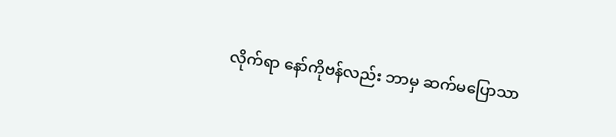လိုက်ရာ နော်ကိုဗန်လည်း ဘာမှ ဆက်မပြောသာ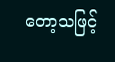တော့သဖြင့်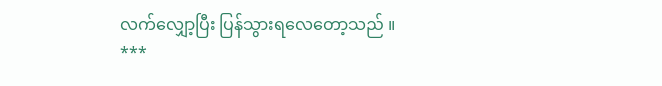လက်လျှော့ပြီး ပြန်သွားရလေတော့သည် ။
***